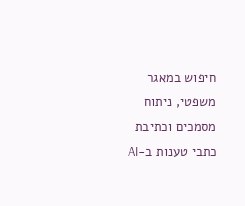חיפוש במאגר משפטי, ניתוח מסמכים וכתיבת כתבי טענות ב-AI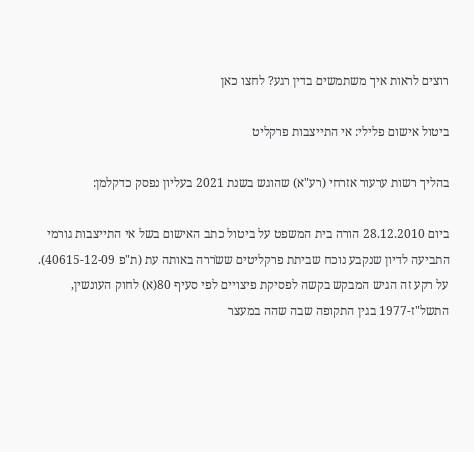רוצים לראות איך משתמשים בדין רגע? לחצו כאן

ביטול אישום פלילי: אי התייצבות פרקליט

בהליך רשות ערעור אזרחי (רע"א) שהוגש בשנת 2021 בעליון נפסק כדקלמן:

ביום 28.12.2010 הורה בית המשפט על ביטול כתב האישום בשל אי התייצבות גורמי התביעה לדיון שנקבע נוכח שביתת פרקליטים ששֹררה באותה עת (ת"פ 40615-12-09).
על רקע זה הגיש המבקש בקשה לפסיקת פיצויים לפי סעיף 80(א) לחוק העונשין, התשל"ז-1977 בגין התקופה שבה שהה במעצר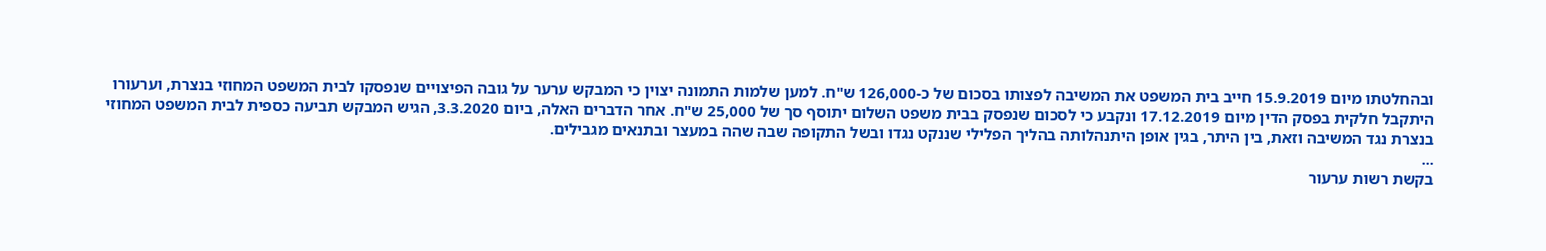ובהחלטתו מיום 15.9.2019 חייב בית המשפט את המשיבה לפצותו בסכום של כ-126,000 ש"ח. למען שלמות התמונה יצוין כי המבקש ערער על גובה הפיצויים שנפסקו לבית המשפט המחוזי בנצרת, וערעורו היתקבל חלקית בפסק הדין מיום 17.12.2019 ונקבע כי לסכום שנפסק בבית משפט השלום יתוסף סך של 25,000 ש"ח. אחר הדברים האלה, ביום 3.3.2020, הגיש המבקש תביעה כספית לבית המשפט המחוזי בנצרת נגד המשיבה וזאת, בין היתר, בגין אופן היתנהלותה בהליך הפלילי שננקט נגדו ובשל התקופה שבה שהה במעצר ובתנאים מגבילים.
...
בקשת רשות ערעור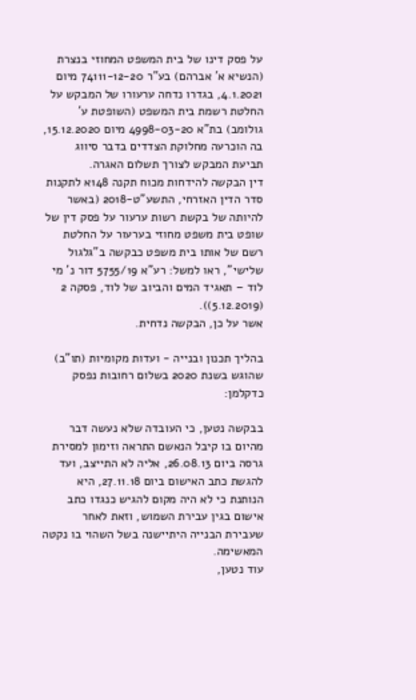על פסק דינו של בית המשפט המחוזי בנצרת (הנשיא א' אברהם) בע"ר 74111-12-20 מיום 4.1.2021, בגדרו נדחה ערעורו של המבקש על החלטת רשמת בית המשפט (השופטת ע' גולומב) בת"א 4998-03-20 מיום 15.12.2020, בה הוכרעה מחלוקת הצדדים בדבר סיווג תביעת המבקש לצורך תשלום האגרה.
דין הבקשה להידחות מכוח תקנה 148א לתקנות סדר הדין האזרחי, התשע"ט-2018 (באשר להיותה של בקשת רשות ערעור על פסק דין של שופט בית משפט מחוזי בערעור על החלטת רשם של אותו בית משפט כבקשה ב"גלגול שלישי", ראו למשל: רע"א 5755/19 דור נ' מי לוד – תאגיד המים והביוב של לוד, פסקה 2 (5.12.2019)).
אשר על כן, הבקשה נדחית.

בהליך תכנון ובנייה - ועדות מקומיות (תו"ב) שהוגש בשנת 2020 בשלום רחובות נפסק כדקלמן:

בבקשה נטען, כי העובדה שלא נעשה דבר מהיום בו קיבל הנאשם התראה וזימון למסירת גרסה ביום 26.08.13, אליה לא התייצב, ועד להגשת כתב האישום ביום 27.11.18, היא הנותנת כי לא היה מקום להגיש כנגדו כתב אישום בגין עבירת השמוש, וזאת לאחר שעבירת הבנייה היתיישנה בשל השהוי בו נקטה המאשימה.
עוד נטען,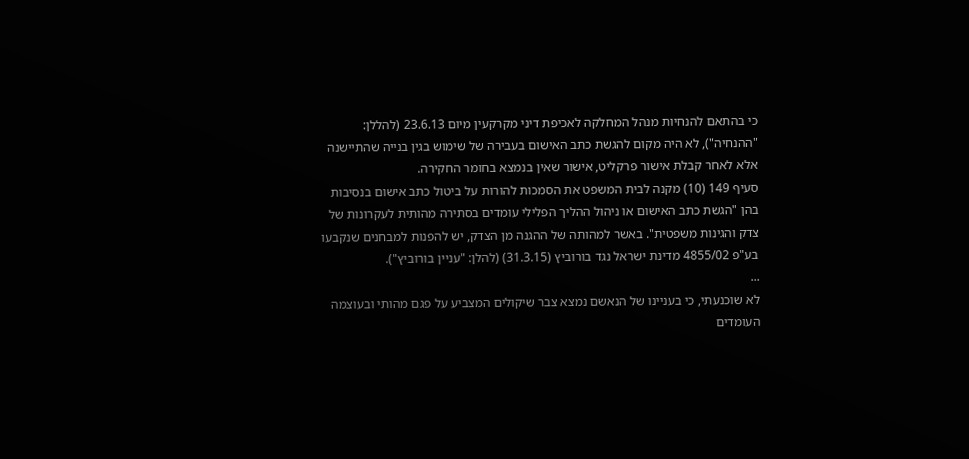כי בהתאם להנחיות מנהל המחלקה לאכיפת דיני מקרקעין מיום 23.6.13 (להללן: "ההנחיה"), לא היה מקום להגשת כתב האישום בעבירה של שימוש בגין בנייה שהתיישנה אלא לאחר קבלת אישור פרקליט, אישור שאין בנמצא בחומר החקירה.
סעיף 149 (10) מקנה לבית המשפט את הסמכות להורות על ביטול כתב אישום בנסיבות בהן "הגשת כתב האישום או ניהול ההליך הפלילי עומדים בסתירה מהותית לעקרונות של צדק והגינות משפטית". באשר למהותה של ההגנה מן הצדק, יש להפנות למבחנים שנקבעו בע"פ 4855/02 מדינת ישראל נגד בורוביץ (31.3.15) (להלן: "עניין בורוביץ").
...
לא שוכנעתי, כי בעניינו של הנאשם נמצא צבר שיקולים המצביע על פגם מהותי ובעוצמה העומדים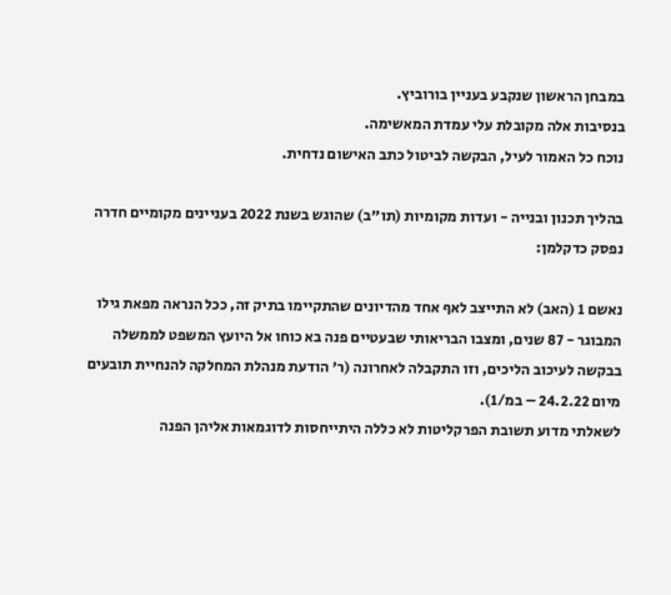במבחן הראשון שנקבע בעניין בורוביץ.
בנסיבות אלה מקובלת עלי עמדת המאשימה.
נוכח כל האמור לעיל, הבקשה לביטול כתב האישום נדחית.

בהליך תכנון ובנייה - ועדות מקומיות (תו"ב) שהוגש בשנת 2022 בעניינים מקומיים חדרה נפסק כדקלמן:

נאשם 1 (האב) לא התייצב לאף אחד מהדיונים שהתקיימו בתיק זה, ככל הנראה מפאת גילו המבוגר - 87 שנים, ומצבו הבריאותי שבעטיים פנה בא כוחו אל היועץ המשפט לממשלה בבקשה לעיכוב הליכים, וזו התקבלה לאחרונה (ר' הודעת מנהלת המחלקה להנחיית תובעים מיום 24.2.22 – במ/1).
לשאלתי מדוע תשובת הפרקליטות לא כללה היתייחסות לדוגמאות אליהן הפנה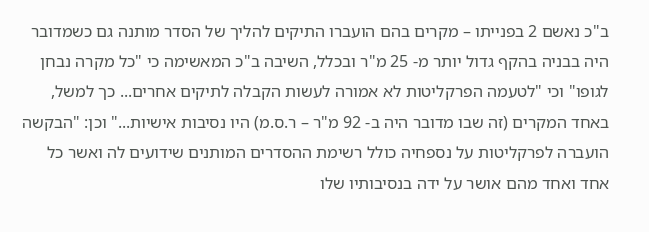ב"כ נאשם 2 בפנייתו – מקרים בהם הועברו התיקים להליך של הסדר מותנה גם כשמדובר היה בבניה בהקף גדול יותר מ- 25 מ"ר ובכלל, השיבה ב"כ המאשימה כי "כל מקרה נבחן לגופו" וכי "לטעמה הפרקליטות לא אמורה לעשות הקבלה לתיקים אחרים... כך למשל, באחד המקרים (זה שבו מדובר היה ב- 92 מ"ר – ר.ס.מ) היו נסיבות אישיות..." וכן: "הבקשה הועברה לפרקליטות על נספחיה כולל רשימת ההסדרים המותנים שידועים לה ואשר כל אחד ואחד מהם אושר על ידה בנסיבותיו שלו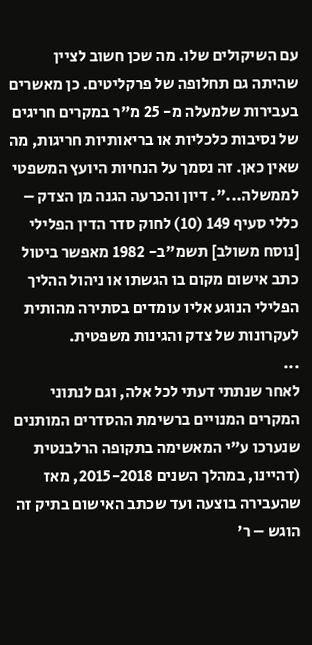עם השיקולים שלו. מה שכן חשוב לציין שהיתה גם תחלופה של פרקליטים. כן מאשרים בעבירות שלמעלה מ- 25 מ"ר במקרים חריגים של נסיבות כלכליות או בריאותיות חריגות, מה שאין כאן. זה נסמך על הנחיות היועץ המשפטי לממשלה...". דיון והכרעה הגנה מן הצדק – כללי סעיף 149 (10) לחוק סדר הדין הפלילי [נוסח משולב] תשמ"ב- 1982 מאפשר ביטול כתב אישום מקום בו הגשתו או ניהול ההליך הפלילי הנוגע אליו עומדים בסתירה מהותית לעקרונות של צדק והגינות משפטית.
...
לאחר שנתתי דעתי לכל אלה, וגם לנתוני המקרים המנויים ברשימת ההסדרים המותנים שנערכו ע"י המאשימה בתקופה הרלבנטית (דהיינו, במהלך השנים 2015-2018, מאז שהעבירה בוצעה ועד שכתב האישום בתיק זה הוגש – ר'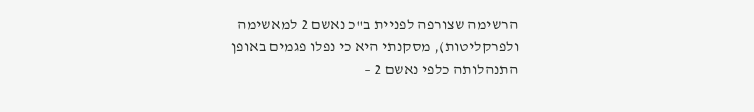הרשימה שצורפה לפניית ב"כ נאשם 2 למאשימה ולפרקליטות), מסקנתי היא כי נפלו פגמים באופן התנהלותה כלפי נאשם 2 –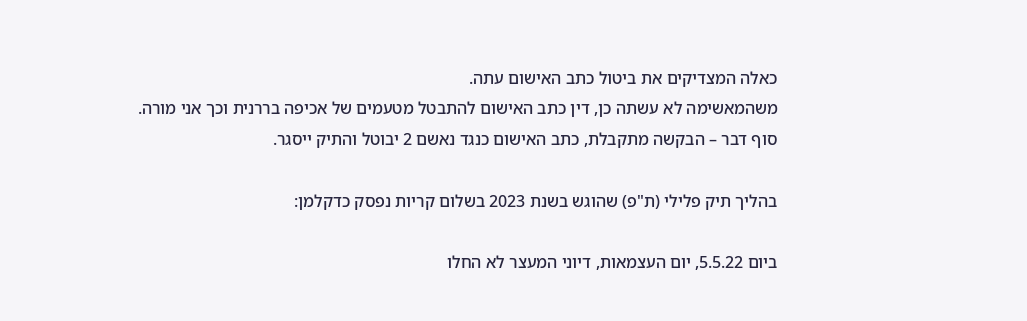כאלה המצדיקים את ביטול כתב האישום עתה.
משהמאשימה לא עשתה כן, דין כתב האישום להתבטל מטעמים של אכיפה בררנית וכך אני מורה.
סוף דבר – הבקשה מתקבלת, כתב האישום כנגד נאשם 2 יבוטל והתיק ייסגר.

בהליך תיק פלילי (ת"פ) שהוגש בשנת 2023 בשלום קריות נפסק כדקלמן:

ביום 5.5.22, יום העצמאות, דיוני המעצר לא החלו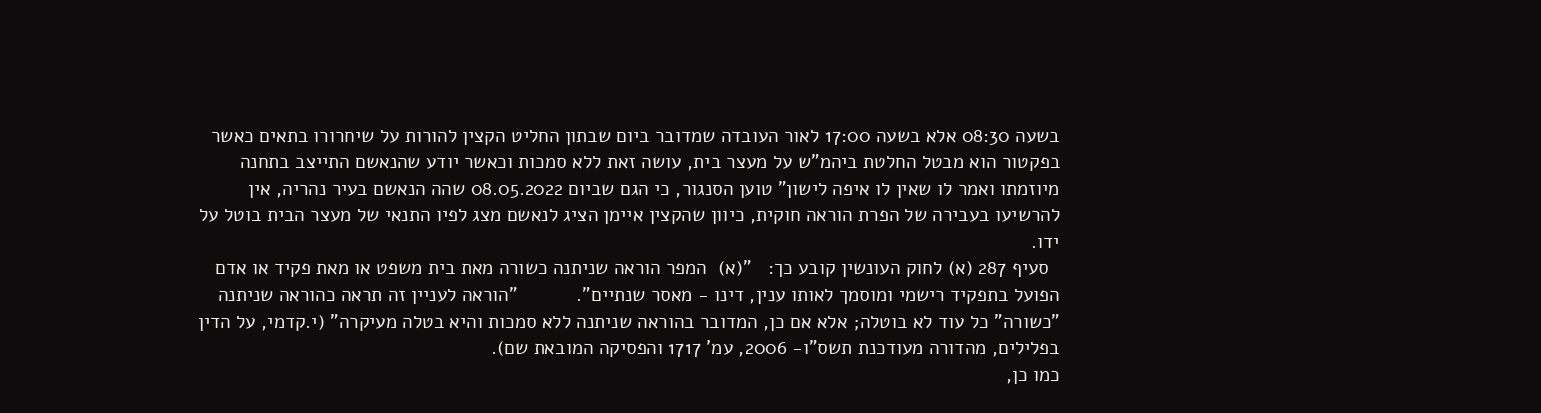בשעה 08:30 אלא בשעה 17:00 לאור העובדה שמדובר ביום שבתון החליט הקצין להורות על שיחרורו בתאים כאשר בפקטור הוא מבטל החלטת ביהמ"ש על מעצר בית, עושה זאת ללא סמכות וכאשר יודע שהנאשם התייצב בתחנה מיוזמתו ואמר לו שאין לו איפה לישון" טוען הסנגור, כי הגם שביום 08.05.2022 שהה הנאשם בעיר נהריה, אין להרשיעו בעבירה של הפרת הוראה חוקית, כיוון שהקצין איימן הציג לנאשם מצג לפיו התנאי של מעצר הבית בוטל על ידו.
  סעיף 287 (א) לחוק העונשין קובע כך:   "(א)  המפר הוראה שניתנה כשורה מאת בית משפט או מאת פקיד או אדם הפועל בתפקיד רישמי ומוסמך לאותו ענין, דינו - מאסר שנתיים".           "הוראה לעניין זה תראה כהוראה שניתנה "כשורה" כל עוד לא בוטלה; אלא אם כן, המדובר בהוראה שניתנה ללא סמכות והיא בטלה מעיקרה" (י.קדמי, על הדין בפלילים, מהדורה מעודכנת תשס"ו- 2006, עמ' 1717 והפסיקה המובאת שם).
כמו כן,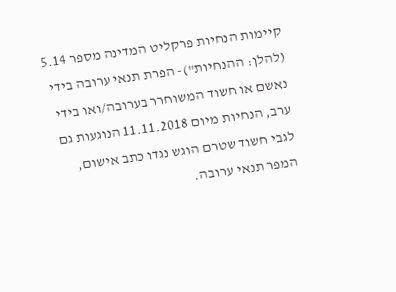קיימות הנחיות פרקליט המדינה מספר 5.14 (להלן: ההנחיות")- הפרת תנאי ערובה בידי נאשם או חשוד המשוחרר בערובה/ואו בידי ערב, הנחיות מיום 11.11.2018 הנוגעות גם לגבי חשוד שטרם הוגש נגדו כתב אישום, המפר תנאי ערובה.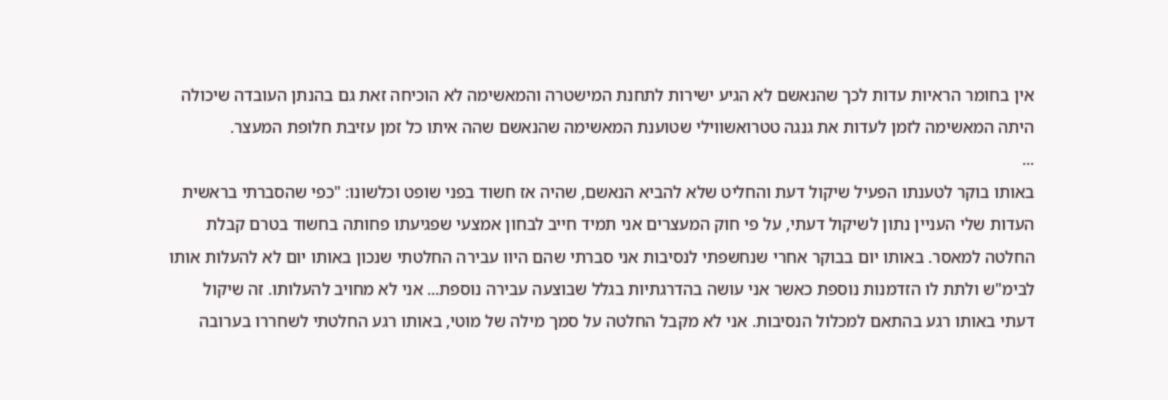אין בחומר הראיות עדות לכך שהנאשם לא הגיע ישירות לתחנת המישטרה והמאשימה לא הוכיחה זאת גם בהנתן העובדה שיכולה היתה המאשימה לזמן לעדות את גנגה טטרואשווילי שטוענת המאשימה שהנאשם שהה איתו כל זמן עזיבת חלופת המעצר.
...
באותו בוקר לטענתו הפעיל שיקול דעת והחליט שלא להביא הנאשם, שהיה אז חשוד בפני שופט וכלשונו: "כפי שהסברתי בראשית העדות שלי העניין נתון לשיקול דעתי, על פי חוק המעצרים אני תמיד חייב לבחון אמצעי שפגיעתו פחותה בחשוד בטרם קבלת החלטה למאסר. באותו יום בבוקר אחרי שנחשפתי לנסיבות אני סברתי שהם היוו עבירה החלטתי שנכון באותו יום לא להעלות אותו לבימ"ש ולתת לו הזדמנות נוספת כאשר אני עושה בהדרגתיות בגלל שבוצעה עבירה נוספת... אני לא מחויב להעלותו. זה שיקול דעתי באותו רגע בהתאם למכלול הנסיבות. אני לא מקבל החלטה על סמך מילה של מוטי, באותו רגע החלטתי לשחררו בערובה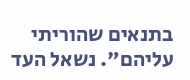בתנאים שהוריתי עליהם". נשאל העד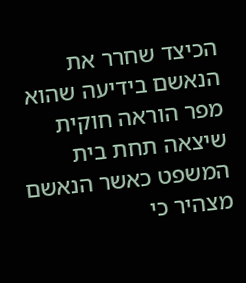הכיצד שחרר את הנאשם בידיעה שהוא מפר הוראה חוקית שיצאה תחת בית המשפט כאשר הנאשם מצהיר כי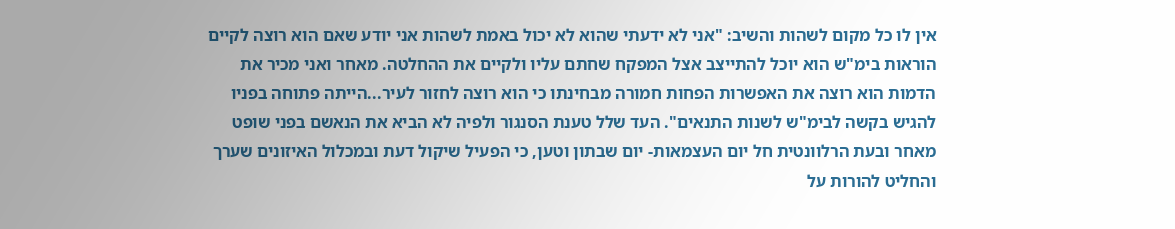אין לו כל מקום לשהות והשיב: "אני לא ידעתי שהוא לא יכול באמת לשהות אני יודע שאם הוא רוצה לקיים הוראות בימ"ש הוא יוכל להתייצב אצל המפקח שחתם עליו ולקיים את ההחלטה. מאחר ואני מכיר את הדמות הוא רוצה את האפשרות הפחות חמורה מבחינתו כי הוא רוצה לחזור לעיר...הייתה פתוחה בפניו להגיש בקשה לבימ"ש לשנות התנאים". העד שלל טענת הסנגור ולפיה לא הביא את הנאשם בפני שופט מאחר ובעת הרלוונטית חל יום העצמאות- יום שבתון וטען, כי הפעיל שיקול דעת ובמכלול האיזונים שערך והחליט להורות על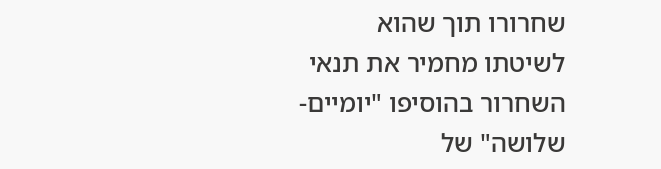שחרורו תוך שהוא לשיטתו מחמיר את תנאי השחרור בהוסיפו "יומיים- שלושה" של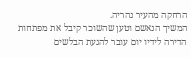הרחקה מהעיר נהריה.
המשיך הנאשם וטען שהשוכר קיבל את מפתחות הדירה לידיו יום עובר להגעת הבלשים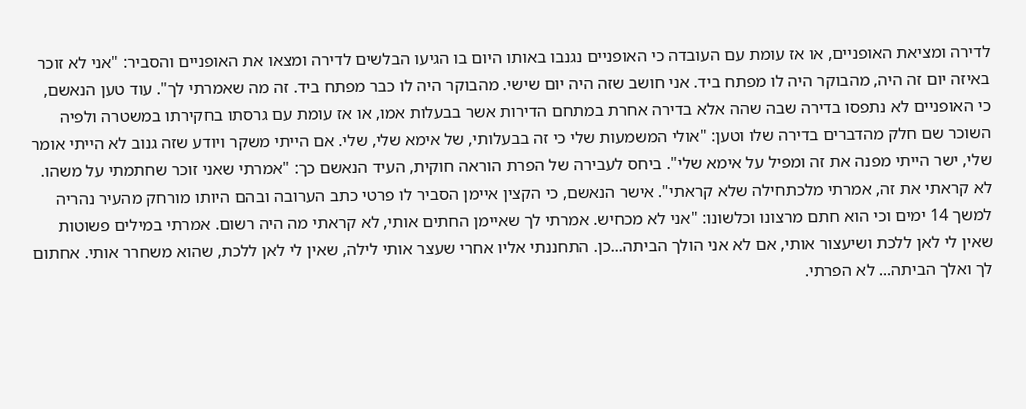לדירה ומציאת האופניים, או אז עומת עם העובדה כי האופניים נגנבו באותו היום בו הגיעו הבלשים לדירה ומצאו את האופניים והסביר: "אני לא זוכר באיזה יום זה היה, מהבוקר היה לו מפתח ביד. אני חושב שזה היה יום שישי. מהבוקר היה לו כבר מפתח ביד. זה מה שאמרתי לך". עוד טען הנאשם, כי האופניים לא נתפסו בדירה שבה שהה אלא בדירה אחרת במתחם הדירות אשר בבעלות אמו, או אז עומת עם גרסתו בחקירתו במשטרה ולפיה השוכר שם חלק מהדברים בדירה שלו וטען: "אולי המשמעות שלי כי זה בבעלותי, של אימא שלי, שלי. אם הייתי משקר ויודע שזה גנוב לא הייתי אומר שלי, ישר הייתי מפנה את זה ומפיל על אימא שלי". ביחס לעבירה של הפרת הוראה חוקית, העיד הנאשם כך: "אמרתי שאני זוכר שחתמתי על משהו. לא קראתי את זה, אמרתי מלכתחילה שלא קראתי". אישר הנאשם, כי הקצין איימן הסביר לו פרטי כתב הערובה ובהם היותו מורחק מהעיר נהריה למשך 14 ימים וכי הוא חתם מרצונו וכלשונו: "אני לא מכחיש. אמרתי לך שאיימן החתים אותי, לא קראתי מה היה רשום. אמרתי במילים פשוטות שאין לי לאן ללכת ושיעצור אותי, אם לא אני הולך הביתה...כן. התחננתי אליו אחרי שעצר אותי לילה, שאין לי לאן ללכת, שהוא משחרר אותי. אחתום לך ואלך הביתה... לא הפרתי.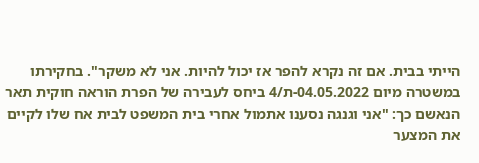הייתי בבית. אם זה נקרא להפר אז יכול להיות. אני לא משקר". בחקירתו במשטרה מיום 04.05.2022-ת/4 ביחס לעבירה של הפרת הוראה חוקית תאר הנאשם כך: "אני וגנגה נסענו אתמול אחרי בית המשפט לבית אח שלו לקיים את המצער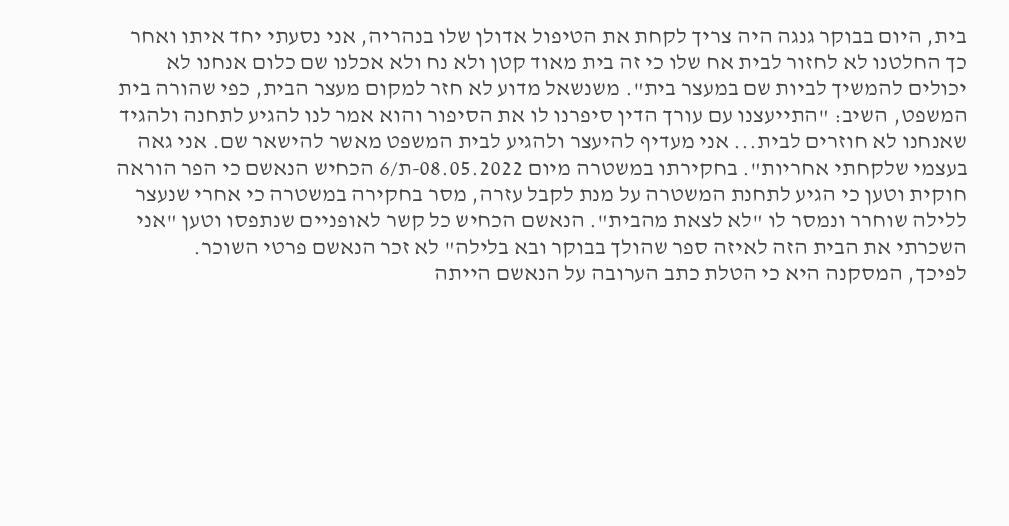בית, היום בבוקר גנגה היה צריך לקחת את הטיפול אדולן שלו בנהריה, אני נסעתי יחד איתו ואחר כך החלטנו לא לחזור לבית אח שלו כי זה בית מאוד קטן ולא נח ולא אכלנו שם כלום אנחנו לא יכולים להמשיך לביות שם במעצר בית". משנשאל מדוע לא חזר למקום מעצר הבית, כפי שהורה בית המשפט, השיב: "התייעצנו עם עורך הדין סיפרנו לו את הסיפור והוא אמר לנו להגיע לתחנה ולהגיד שאנחנו לא חוזרים לבית... אני מעדיף להיעצר ולהגיע לבית המשפט מאשר להישאר שם. אני גאה בעצמי שלקחתי אחריות". בחקירתו במשטרה מיום 08.05.2022-ת/6 הכחיש הנאשם כי הפר הוראה חוקית וטען כי הגיע לתחנת המשטרה על מנת לקבל עזרה, מסר בחקירה במשטרה כי אחרי שנעצר ללילה שוחרר ונמסר לו "לא לצאת מהבית". הנאשם הכחיש כל קשר לאופניים שנתפסו וטען "אני השכרתי את הבית הזה לאיזה ספר שהולך בבוקר ובא בלילה" לא זכר הנאשם פרטי השוכר.
לפיכך, המסקנה היא כי הטלת כתב הערובה על הנאשם הייתה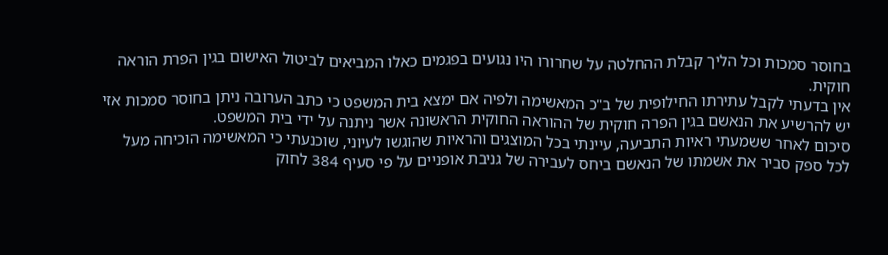בחוסר סמכות וכל הליך קבלת ההחלטה על שחרורו היו נגועים בפגמים כאלו המביאים לביטול האישום בגין הפרת הוראה חוקית.
אין בדעתי לקבל עתירתו החילופית של ב"כ המאשימה ולפיה אם ימצא בית המשפט כי כתב הערובה ניתן בחוסר סמכות אזי יש להרשיע את הנאשם בגין הפרה חוקית של ההוראה החוקית הראשונה אשר ניתנה על ידי בית המשפט.
סיכום לאחר ששמעתי ראיות התביעה, עיינתי בכל המוצגים והראיות שהוגשו לעיוני, שוכנעתי כי המאשימה הוכיחה מעל לכל ספק סביר את אשמתו של הנאשם ביחס לעבירה של גניבת אופניים על פי סעיף 384 לחוק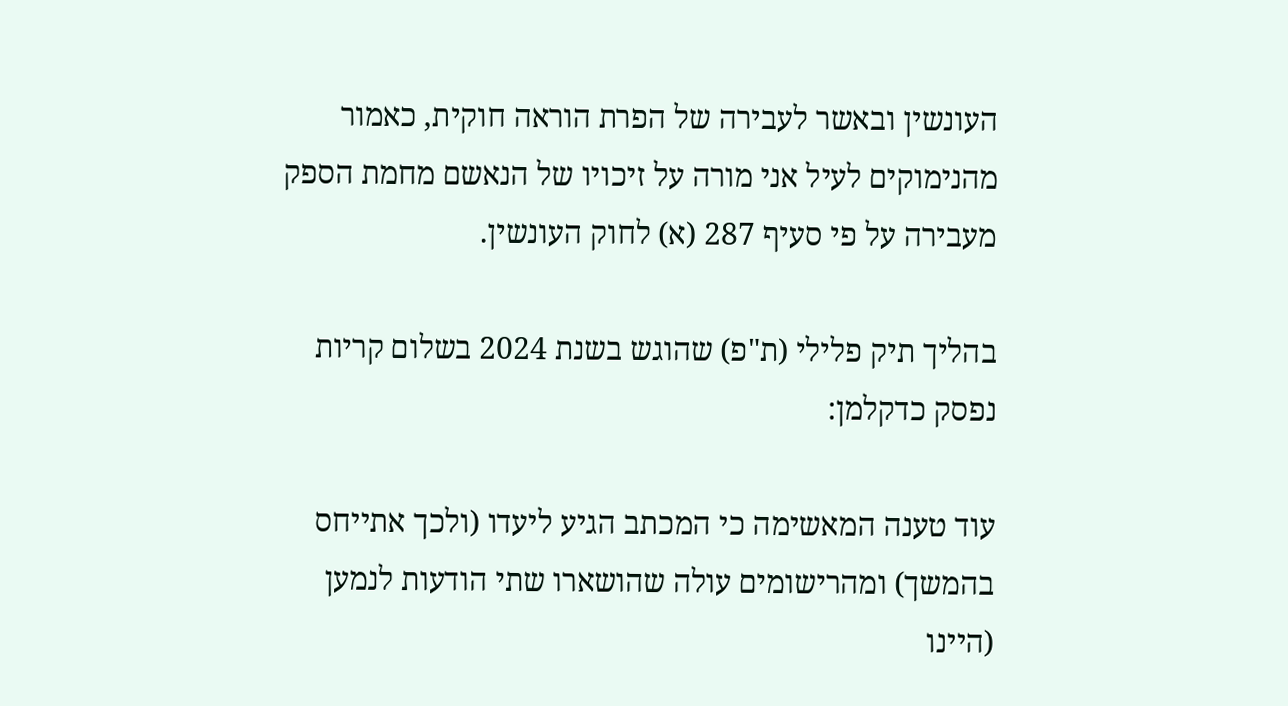העונשין ובאשר לעבירה של הפרת הוראה חוקית, כאמור מהנימוקים לעיל אני מורה על זיכויו של הנאשם מחמת הספק מעבירה על פי סעיף 287 (א) לחוק העונשין.

בהליך תיק פלילי (ת"פ) שהוגש בשנת 2024 בשלום קריות נפסק כדקלמן:

עוד טענה המאשימה כי המכתב הגיע ליעדו (ולכך אתייחס בהמשך) ומהרישומים עולה שהושארו שתי הודעות לנמען (היינו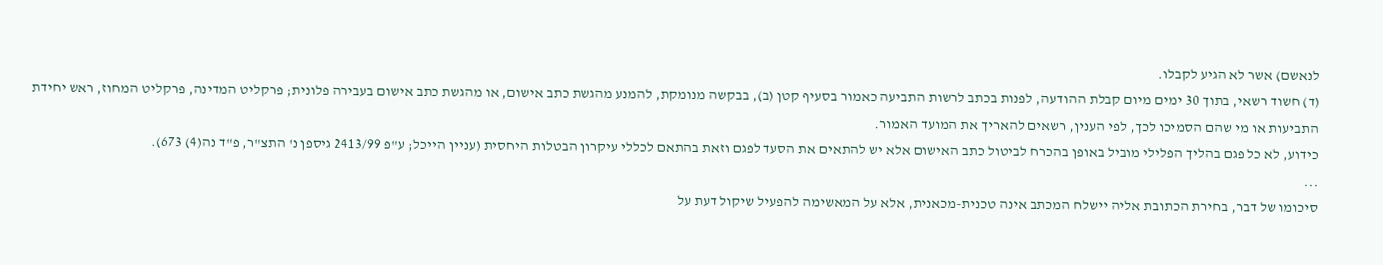לנאשם) אשר לא הגיע לקבלו.
(ד) חשוד רשאי, בתוך 30 ימים מיום קבלת ההודעה, לפנות בכתב לרשות התביעה כאמור בסעיף קטן (ב), בבקשה מנומקת, להמנע מהגשת כתב אישום, או מהגשת כתב אישום בעבירה פלונית; פרקליט המדינה, פרקליט המחוז, ראש יחידת התביעות או מי שהם הסמיכו לכך, לפי הענין, רשאים להאריך את המועד האמור.
כידוע, לא כל פגם בהליך הפלילי מוביל באופן בהכרח לביטול כתב האישום אלא יש להתאים את הסעד לפגם וזאת בהתאם לכללי עיקרון הבטלות היחסית (עניין הייכל; ע"פ 2413/99 גיספן נ' התצ"ר, פ"ד נה(4) 673).
...
סיכומו של דבר, בחירת הכתובת אליה יישלח המכתב אינה טכנית-מכאנית, אלא על המאשימה להפעיל שיקול דעת על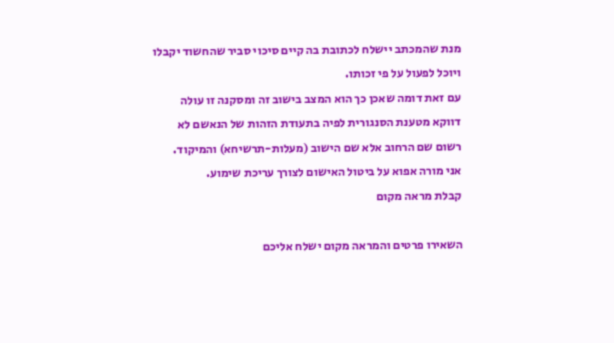מנת שהמכתב יישלח לכתובת בה קיים סיכוי סביר שהחשוד יקבלו ויוכל לפעול על פי זכותו.
עם זאת דומה שאכן כך הוא המצב בישוב זה ומסקנה זו עולה דווקא מטענת הסנגורית לפיה בתעודת הזהות של הנאשם לא רשום שם הרחוב אלא שם הישוב (מעלות-תרשיחא) והמיקוד.
אני מורה אפוא על ביטול האישום לצורך עריכת שימוע.
קבלת מראה מקום

השאירו פרטים והמראה מקום ישלח אליכם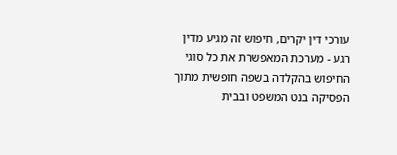עורכי דין יקרים, חיפוש זה מגיע מדין רגע - מערכת המאפשרת את כל סוגי החיפוש בהקלדה בשפה חופשית מתוך הפסיקה בנט המשפט ובבית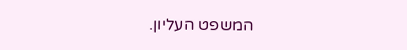המשפט העליון.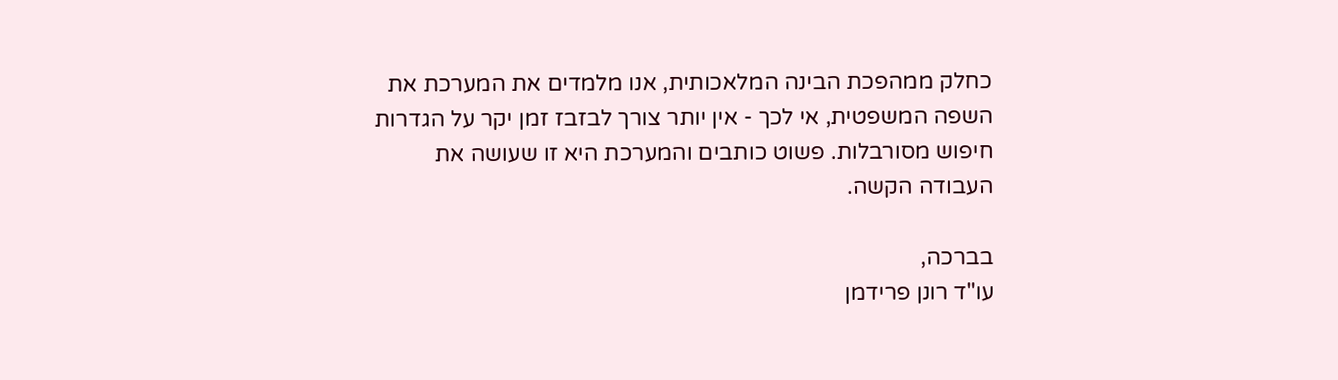כחלק ממהפכת הבינה המלאכותית, אנו מלמדים את המערכת את השפה המשפטית, אי לכך - אין יותר צורך לבזבז זמן יקר על הגדרות חיפוש מסורבלות. פשוט כותבים והמערכת היא זו שעושה את העבודה הקשה.

בברכה,
עו"ד רונן פרידמן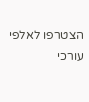הצטרפו לאלפי עורכי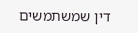דין שמשתמשים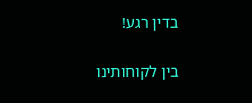בדין רגע!

בין לקוחותינו